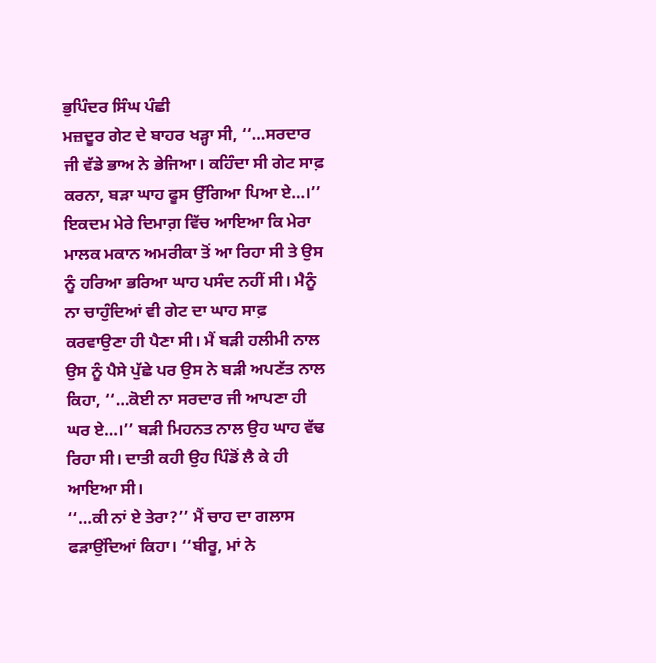ਭੁਪਿੰਦਰ ਸਿੰਘ ਪੰਛੀ
ਮਜ਼ਦੂਰ ਗੇਟ ਦੇ ਬਾਹਰ ਖੜ੍ਹਾ ਸੀ, ‘‘…ਸਰਦਾਰ ਜੀ ਵੱਡੇ ਭਾਅ ਨੇ ਭੇਜਿਆ। ਕਹਿੰਦਾ ਸੀ ਗੇਟ ਸਾਫ਼ ਕਰਨਾ, ਬੜਾ ਘਾਹ ਫੂਸ ਉੱਗਿਆ ਪਿਆ ਏ…।’’ ਇਕਦਮ ਮੇਰੇ ਦਿਮਾਗ਼ ਵਿੱਚ ਆਇਆ ਕਿ ਮੇਰਾ ਮਾਲਕ ਮਕਾਨ ਅਮਰੀਕਾ ਤੋਂ ਆ ਰਿਹਾ ਸੀ ਤੇ ਉਸ ਨੂੰ ਹਰਿਆ ਭਰਿਆ ਘਾਹ ਪਸੰਦ ਨਹੀਂ ਸੀ। ਮੈਨੂੰ ਨਾ ਚਾਹੁੰਦਿਆਂ ਵੀ ਗੇਟ ਦਾ ਘਾਹ ਸਾਫ਼ ਕਰਵਾਉਣਾ ਹੀ ਪੈਣਾ ਸੀ। ਮੈਂ ਬੜੀ ਹਲੀਮੀ ਨਾਲ ਉਸ ਨੂੰ ਪੈਸੇ ਪੁੱਛੇ ਪਰ ਉਸ ਨੇ ਬੜੀ ਅਪਣੱਤ ਨਾਲ ਕਿਹਾ, ‘‘…ਕੋਈ ਨਾ ਸਰਦਾਰ ਜੀ ਆਪਣਾ ਹੀ ਘਰ ਏ…।’’ ਬੜੀ ਮਿਹਨਤ ਨਾਲ ਉਹ ਘਾਹ ਵੱਢ ਰਿਹਾ ਸੀ। ਦਾਤੀ ਕਹੀ ਉਹ ਪਿੰਡੋਂ ਲੈ ਕੇ ਹੀ ਆਇਆ ਸੀ।
‘‘…ਕੀ ਨਾਂ ਏ ਤੇਰਾ?’’ ਮੈਂ ਚਾਹ ਦਾ ਗਲਾਸ ਫੜਾਉਂਦਿਆਂ ਕਿਹਾ। ‘‘ਬੀਰੂ, ਮਾਂ ਨੇ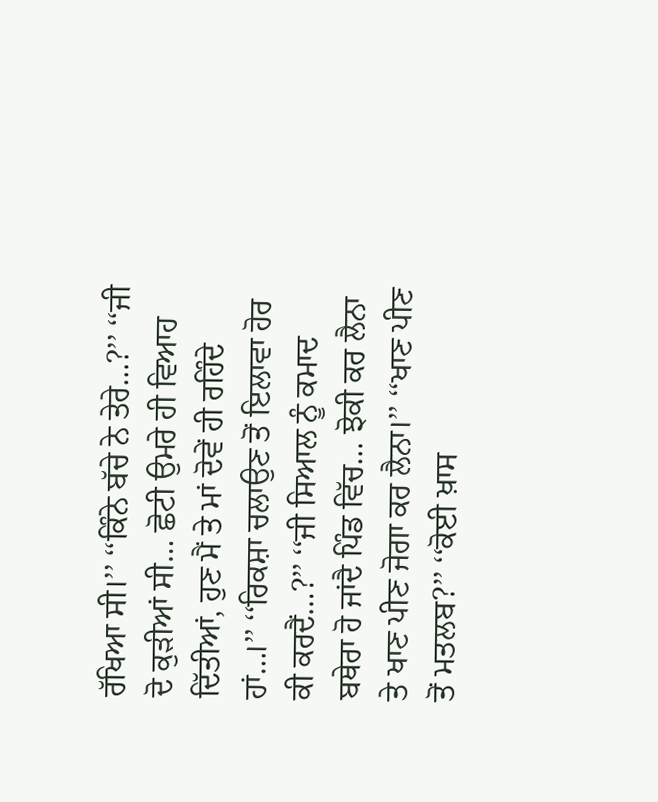ਰੱਖਿਆ ਸੀ।’’ ‘‘ਕਿੰਨੇ ਬੱਚੇ ਨੇ ਤੇਰੇ…?’’ ‘‘ਜੀ ਦੋ ਕੁੜੀਆਂ ਸੀ… ਛੋਟੀ ਉਮਰੇ ਹੀ ਵਿਆਹ ਦਿੱਤੀਆਂ, ਹੁਣ ਮੈਂ ਤੇ ਮਾਂ ਦੋਵੇਂ ਹੀ ਰਹਿੰਦੇ ਹਾਂ…।’’ ‘‘ਰਿਕਸ਼ਾ ਚਲਾਉਣ ਤੋਂ ਇਲਾਵਾ ਹੋਰ ਕੀ ਕਰਦੈਂ…?’’ ‘‘ਜੀ ਸਿਆਲ ਨੂੰ ਕਮਾਦ ਬਥੇਰਾ ਹੋ ਜਾਂਦੈ ਪਿੰਡ ਵਿੱਚ… ਝੋਕੀ ਕਰ ਲੈਨਾ ਤੇ ਖਾਣ ਪੀਣ ਜੋਗਾ ਕਰ ਲੈਨਾ।’’ ‘‘ਖਾਣ ਪੀਣ ਤੋਂ ਮਤਲਬ?’’ ‘‘ਕੋਈ ਖ਼ਾਸ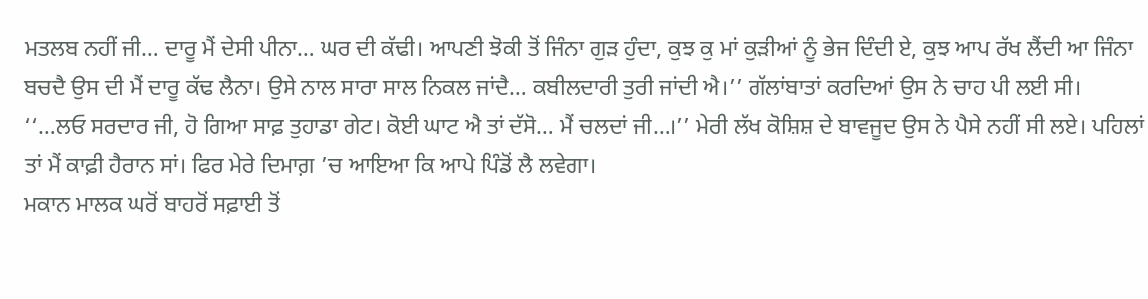ਮਤਲਬ ਨਹੀਂ ਜੀ… ਦਾਰੂ ਮੈਂ ਦੇਸੀ ਪੀਨਾ… ਘਰ ਦੀ ਕੱਢੀ। ਆਪਣੀ ਝੋਕੀ ਤੋਂ ਜਿੰਨਾ ਗੁੜ ਹੁੰਦਾ, ਕੁਝ ਕੁ ਮਾਂ ਕੁੜੀਆਂ ਨੂੰ ਭੇਜ ਦਿੰਦੀ ਏ, ਕੁਝ ਆਪ ਰੱਖ ਲੈਂਦੀ ਆ ਜਿੰਨਾ ਬਚਦੈ ਉਸ ਦੀ ਮੈਂ ਦਾਰੂ ਕੱਢ ਲੈਨਾ। ਉਸੇ ਨਾਲ ਸਾਰਾ ਸਾਲ ਨਿਕਲ ਜਾਂਦੈ… ਕਬੀਲਦਾਰੀ ਤੁਰੀ ਜਾਂਦੀ ਐ।’’ ਗੱਲਾਂਬਾਤਾਂ ਕਰਦਿਆਂ ਉਸ ਨੇ ਚਾਹ ਪੀ ਲਈ ਸੀ।
‘‘…ਲਓ ਸਰਦਾਰ ਜੀ, ਹੋ ਗਿਆ ਸਾਫ਼ ਤੁਹਾਡਾ ਗੇਟ। ਕੋਈ ਘਾਟ ਐ ਤਾਂ ਦੱਸੋ… ਮੈਂ ਚਲਦਾਂ ਜੀ…।’’ ਮੇਰੀ ਲੱਖ ਕੋਸ਼ਿਸ਼ ਦੇ ਬਾਵਜੂਦ ਉਸ ਨੇ ਪੈਸੇ ਨਹੀਂ ਸੀ ਲਏ। ਪਹਿਲਾਂ ਤਾਂ ਮੈਂ ਕਾਫ਼ੀ ਹੈਰਾਨ ਸਾਂ। ਫਿਰ ਮੇਰੇ ਦਿਮਾਗ਼ ’ਚ ਆਇਆ ਕਿ ਆਪੇ ਪਿੰਡੋਂ ਲੈ ਲਵੇਗਾ।
ਮਕਾਨ ਮਾਲਕ ਘਰੋਂ ਬਾਹਰੋਂ ਸਫ਼ਾਈ ਤੋਂ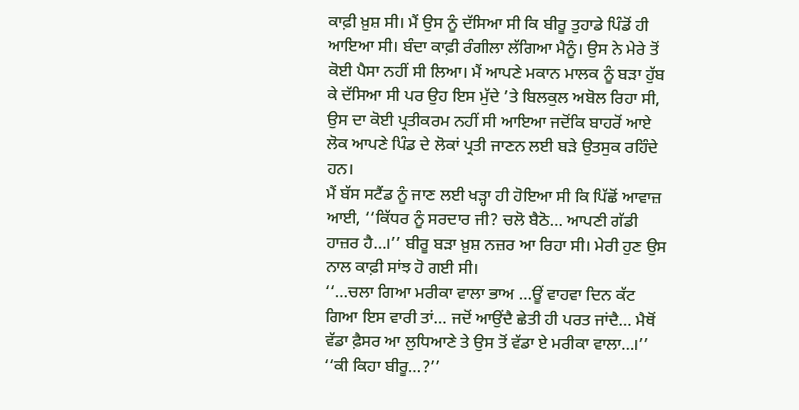ਕਾਫ਼ੀ ਖ਼ੁਸ਼ ਸੀ। ਮੈਂ ਉਸ ਨੂੰ ਦੱਸਿਆ ਸੀ ਕਿ ਬੀਰੂ ਤੁਹਾਡੇ ਪਿੰਡੋਂ ਹੀ ਆਇਆ ਸੀ। ਬੰਦਾ ਕਾਫ਼ੀ ਰੰਗੀਲਾ ਲੱਗਿਆ ਮੈਨੂੰ। ਉਸ ਨੇ ਮੇਰੇ ਤੋਂ ਕੋਈ ਪੈਸਾ ਨਹੀਂ ਸੀ ਲਿਆ। ਮੈਂ ਆਪਣੇ ਮਕਾਨ ਮਾਲਕ ਨੂੰ ਬੜਾ ਹੁੱਬ ਕੇ ਦੱਸਿਆ ਸੀ ਪਰ ਉਹ ਇਸ ਮੁੱਦੇ ’ਤੇ ਬਿਲਕੁਲ ਅਬੋਲ ਰਿਹਾ ਸੀ, ਉਸ ਦਾ ਕੋਈ ਪ੍ਰਤੀਕਰਮ ਨਹੀਂ ਸੀ ਆਇਆ ਜਦੋਂਕਿ ਬਾਹਰੋਂ ਆਏ ਲੋਕ ਆਪਣੇ ਪਿੰਡ ਦੇ ਲੋਕਾਂ ਪ੍ਰਤੀ ਜਾਣਨ ਲਈ ਬੜੇ ਉਤਸੁਕ ਰਹਿੰਦੇ ਹਨ।
ਮੈਂ ਬੱਸ ਸਟੈਂਡ ਨੂੰ ਜਾਣ ਲਈ ਖੜ੍ਹਾ ਹੀ ਹੋਇਆ ਸੀ ਕਿ ਪਿੱਛੋਂ ਆਵਾਜ਼ ਆਈ, ‘‘ਕਿੱਧਰ ਨੂੰ ਸਰਦਾਰ ਜੀ? ਚਲੋ ਬੈਠੋ… ਆਪਣੀ ਗੱਡੀ ਹਾਜ਼ਰ ਹੈ…।’’ ਬੀਰੂ ਬੜਾ ਖ਼ੁਸ਼ ਨਜ਼ਰ ਆ ਰਿਹਾ ਸੀ। ਮੇਰੀ ਹੁਣ ਉਸ ਨਾਲ ਕਾਫ਼ੀ ਸਾਂਝ ਹੋ ਗਈ ਸੀ।
‘‘…ਚਲਾ ਗਿਆ ਮਰੀਕਾ ਵਾਲਾ ਭਾਅ …ਊਂ ਵਾਹਵਾ ਦਿਨ ਕੱਟ ਗਿਆ ਇਸ ਵਾਰੀ ਤਾਂ… ਜਦੋਂ ਆਉਂਦੈ ਛੇਤੀ ਹੀ ਪਰਤ ਜਾਂਦੈ… ਮੈਥੋਂ ਵੱਡਾ ਫ਼ੈਸਰ ਆ ਲੁਧਿਆਣੇ ਤੇ ਉਸ ਤੋਂ ਵੱਡਾ ਏ ਮਰੀਕਾ ਵਾਲਾ…।’’ ‘‘ਕੀ ਕਿਹਾ ਬੀਰੂ…?’’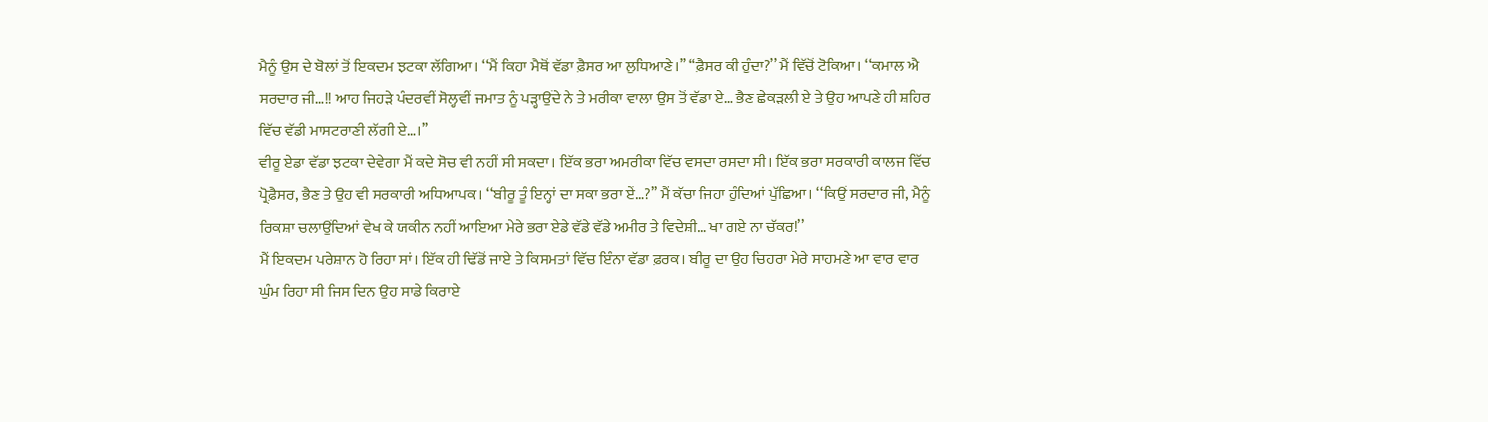ਮੈਨੂੰ ਉਸ ਦੇ ਬੋਲਾਂ ਤੋਂ ਇਕਦਮ ਝਟਕਾ ਲੱਗਿਆ। ‘‘ਮੈਂ ਕਿਹਾ ਮੈਥੋਂ ਵੱਡਾ ਫ਼ੈਸਰ ਆ ਲੁਧਿਆਣੇ।’’ ‘‘ਫ਼ੈਸਰ ਕੀ ਹੁੰਦਾ?’’ ਮੈਂ ਵਿੱਚੋਂ ਟੋਕਿਆ। ‘‘ਕਮਾਲ ਐ ਸਰਦਾਰ ਜੀ…!! ਆਹ ਜਿਹੜੇ ਪੰਦਰਵੀਂ ਸੋਲ੍ਹਵੀਂ ਜਮਾਤ ਨੂੰ ਪੜ੍ਹਾਉਂਦੇ ਨੇ ਤੇ ਮਰੀਕਾ ਵਾਲਾ ਉਸ ਤੋਂ ਵੱਡਾ ਏ… ਭੈਣ ਛੇਕੜਲੀ ਏ ਤੇ ਉਹ ਆਪਣੇ ਹੀ ਸ਼ਹਿਰ ਵਿੱਚ ਵੱਡੀ ਮਾਸਟਰਾਣੀ ਲੱਗੀ ਏ…।’’
ਵੀਰੂ ਏਡਾ ਵੱਡਾ ਝਟਕਾ ਦੇਵੇਗਾ ਮੈਂ ਕਦੇ ਸੋਚ ਵੀ ਨਹੀਂ ਸੀ ਸਕਦਾ। ਇੱਕ ਭਰਾ ਅਮਰੀਕਾ ਵਿੱਚ ਵਸਦਾ ਰਸਦਾ ਸੀ। ਇੱਕ ਭਰਾ ਸਰਕਾਰੀ ਕਾਲਜ ਵਿੱਚ ਪ੍ਰੋਫ਼ੈਸਰ, ਭੈਣ ਤੇ ਉਹ ਵੀ ਸਰਕਾਰੀ ਅਧਿਆਪਕ। ‘‘ਬੀਰੂ ਤੂੰ ਇਨ੍ਹਾਂ ਦਾ ਸਕਾ ਭਰਾ ਏਂ…?’’ ਮੈਂ ਕੱਚਾ ਜਿਹਾ ਹੁੰਦਿਆਂ ਪੁੱਛਿਆ। ‘‘ਕਿਉਂ ਸਰਦਾਰ ਜੀ, ਮੈਨੂੰ ਰਿਕਸ਼ਾ ਚਲਾਉਂਦਿਆਂ ਵੇਖ ਕੇ ਯਕੀਨ ਨਹੀਂ ਆਇਆ ਮੇਰੇ ਭਰਾ ਏਡੇ ਵੱਡੇ ਵੱਡੇ ਅਮੀਰ ਤੇ ਵਿਦੇਸ਼ੀ… ਖਾ ਗਏ ਨਾ ਚੱਕਰ!’’
ਮੈਂ ਇਕਦਮ ਪਰੇਸ਼ਾਨ ਹੋ ਰਿਹਾ ਸਾਂ। ਇੱਕ ਹੀ ਢਿੱਡੋਂ ਜਾਏ ਤੇ ਕਿਸਮਤਾਂ ਵਿੱਚ ਇੰਨਾ ਵੱਡਾ ਫ਼ਰਕ। ਬੀਰੂ ਦਾ ਉਹ ਚਿਹਰਾ ਮੇਰੇ ਸਾਹਮਣੇ ਆ ਵਾਰ ਵਾਰ ਘੁੰਮ ਰਿਹਾ ਸੀ ਜਿਸ ਦਿਨ ਉਹ ਸਾਡੇ ਕਿਰਾਏ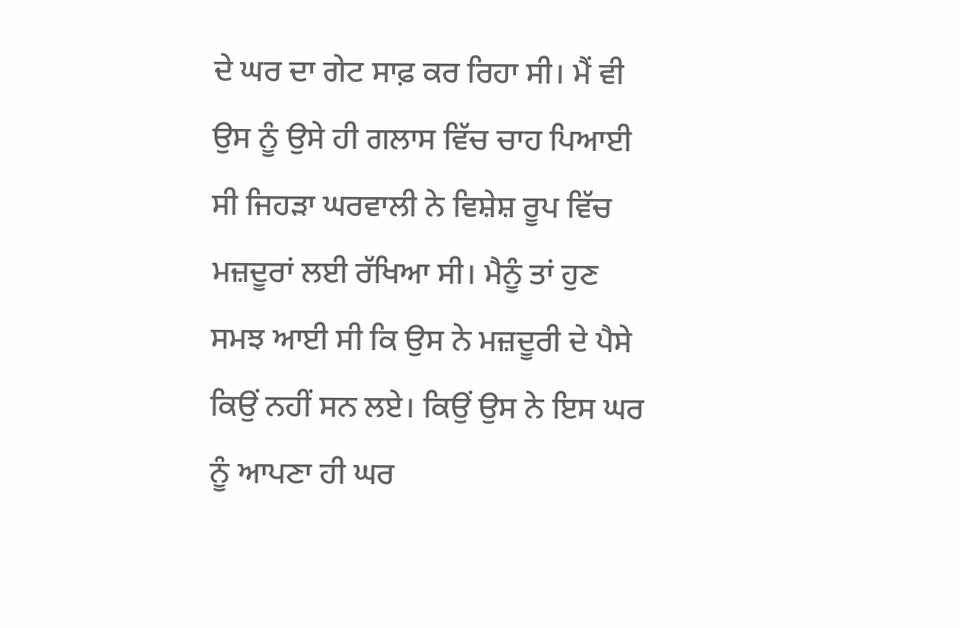ਦੇ ਘਰ ਦਾ ਗੇਟ ਸਾਫ਼ ਕਰ ਰਿਹਾ ਸੀ। ਮੈਂ ਵੀ ਉਸ ਨੂੰ ਉਸੇ ਹੀ ਗਲਾਸ ਵਿੱਚ ਚਾਹ ਪਿਆਈ ਸੀ ਜਿਹੜਾ ਘਰਵਾਲੀ ਨੇ ਵਿਸ਼ੇਸ਼ ਰੂਪ ਵਿੱਚ ਮਜ਼ਦੂਰਾਂ ਲਈ ਰੱਖਿਆ ਸੀ। ਮੈਨੂੰ ਤਾਂ ਹੁਣ ਸਮਝ ਆਈ ਸੀ ਕਿ ਉਸ ਨੇ ਮਜ਼ਦੂਰੀ ਦੇ ਪੈਸੇ ਕਿਉਂ ਨਹੀਂ ਸਨ ਲਏ। ਕਿਉਂ ਉਸ ਨੇ ਇਸ ਘਰ ਨੂੰ ਆਪਣਾ ਹੀ ਘਰ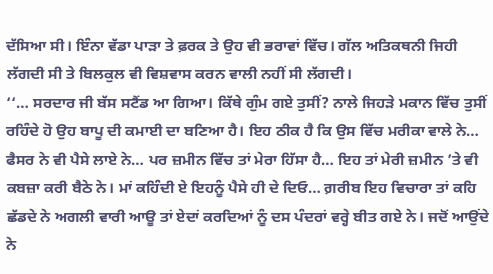ਦੱਸਿਆ ਸੀ। ਇੰਨਾ ਵੱਡਾ ਪਾੜਾ ਤੇ ਫ਼ਰਕ ਤੇ ਉਹ ਵੀ ਭਰਾਵਾਂ ਵਿੱਚ। ਗੱਲ ਅਤਿਕਥਨੀ ਜਿਹੀ ਲੱਗਦੀ ਸੀ ਤੇ ਬਿਲਕੁਲ ਵੀ ਵਿਸ਼ਵਾਸ ਕਰਨ ਵਾਲੀ ਨਹੀਂ ਸੀ ਲੱਗਦੀ।
‘‘… ਸਰਦਾਰ ਜੀ ਬੱਸ ਸਟੈਂਡ ਆ ਗਿਆ। ਕਿੱਥੇ ਗੁੰਮ ਗਏ ਤੁਸੀਂ? ਨਾਲੇ ਜਿਹੜੇ ਮਕਾਨ ਵਿੱਚ ਤੁਸੀਂ ਰਹਿੰਦੇ ਹੋ ਉਹ ਬਾਪੂ ਦੀ ਕਮਾਈ ਦਾ ਬਣਿਆ ਹੈ। ਇਹ ਠੀਕ ਹੈ ਕਿ ਉਸ ਵਿੱਚ ਮਰੀਕਾ ਵਾਲੇ ਨੇ… ਫੈਸਰ ਨੇ ਵੀ ਪੈਸੇ ਲਾਏ ਨੇ… ਪਰ ਜ਼ਮੀਨ ਵਿੱਚ ਤਾਂ ਮੇਰਾ ਹਿੱਸਾ ਹੈ… ਇਹ ਤਾਂ ਮੇਰੀ ਜ਼ਮੀਨ ’ਤੇ ਵੀ ਕਬਜ਼ਾ ਕਰੀ ਬੈਠੇ ਨੇ। ਮਾਂ ਕਹਿੰਦੀ ਏ ਇਹਨੂੰ ਪੈਸੇ ਹੀ ਦੇ ਦਿਓ… ਗ਼ਰੀਬ ਇਹ ਵਿਚਾਰਾ ਤਾਂ ਕਹਿ ਛੱਡਦੇ ਨੇ ਅਗਲੀ ਵਾਰੀ ਆਊ ਤਾਂ ਏਦਾਂ ਕਰਦਿਆਂ ਨੂੰ ਦਸ ਪੰਦਰਾਂ ਵਰ੍ਹੇ ਬੀਤ ਗਏ ਨੇ। ਜਦੋਂ ਆਉਂਦੇ ਨੇ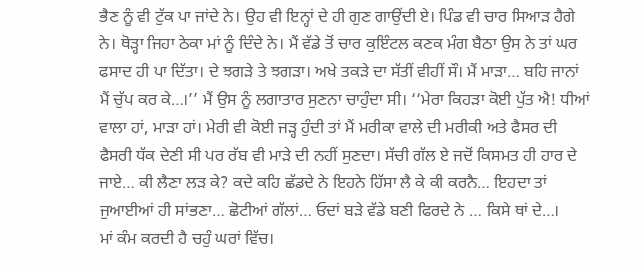ਭੈਣ ਨੂੰ ਵੀ ਟੁੱਕ ਪਾ ਜਾਂਦੇ ਨੇ। ਉਹ ਵੀ ਇਨ੍ਹਾਂ ਦੇ ਹੀ ਗੁਣ ਗਾਉਂਦੀ ਏ। ਪਿੰਡ ਵੀ ਚਾਰ ਸਿਆੜ ਹੈਗੇ ਨੇ। ਥੋੜ੍ਹਾ ਜਿਹਾ ਠੇਕਾ ਮਾਂ ਨੂੰ ਦਿੰਦੇ ਨੇ। ਮੈਂ ਵੱਡੇ ਤੋਂ ਚਾਰ ਕੁਇੰਟਲ ਕਣਕ ਮੰਗ ਬੈਠਾ ਉਸ ਨੇ ਤਾਂ ਘਰ ਫਸਾਦ ਹੀ ਪਾ ਦਿੱਤਾ। ਦੇ ਝਗੜੇ ਤੇ ਝਗੜਾ। ਅਖੇ ਤਕੜੇ ਦਾ ਸੱਤੀਂ ਵੀਹੀਂ ਸੌ। ਮੈਂ ਮਾੜਾ… ਬਹਿ ਜਾਨਾਂ ਮੈਂ ਚੁੱਪ ਕਰ ਕੇ…।’’ ਮੈਂ ਉਸ ਨੂੰ ਲਗਾਤਾਰ ਸੁਣਨਾ ਚਾਹੁੰਦਾ ਸੀ। ‘‘ਮੇਰਾ ਕਿਹੜਾ ਕੋਈ ਪੁੱਤ ਐ! ਧੀਆਂ ਵਾਲਾ ਹਾਂ, ਮਾੜਾ ਹਾਂ। ਮੇਰੀ ਵੀ ਕੋਈ ਜੜ੍ਹ ਹੁੰਦੀ ਤਾਂ ਮੈਂ ਮਰੀਕਾ ਵਾਲੇ ਦੀ ਮਰੀਕੀ ਅਤੇ ਫੈਸਰ ਦੀ ਫੈਸਰੀ ਧੱਕ ਦੇਣੀ ਸੀ ਪਰ ਰੱਬ ਵੀ ਮਾੜੇ ਦੀ ਨਹੀਂ ਸੁਣਦਾ। ਸੱਚੀ ਗੱਲ ਏ ਜਦੋਂ ਕਿਸਮਤ ਹੀ ਹਾਰ ਦੇ ਜਾਏ… ਕੀ ਲੈਣਾ ਲੜ ਕੇ? ਕਦੇ ਕਹਿ ਛੱਡਦੇ ਨੇ ਇਹਨੇ ਹਿੱਸਾ ਲੈ ਕੇ ਕੀ ਕਰਨੈ… ਇਹਦਾ ਤਾਂ ਜੁਆਈਆਂ ਹੀ ਸਾਂਭਣਾ… ਛੋਟੀਆਂ ਗੱਲਾਂ… ਓਦਾਂ ਬੜੇ ਵੱਡੇ ਬਣੀ ਫਿਰਦੇ ਨੇ … ਕਿਸੇ ਥਾਂ ਦੇ…।
ਮਾਂ ਕੰਮ ਕਰਦੀ ਹੈ ਚਹੁੰ ਘਰਾਂ ਵਿੱਚ।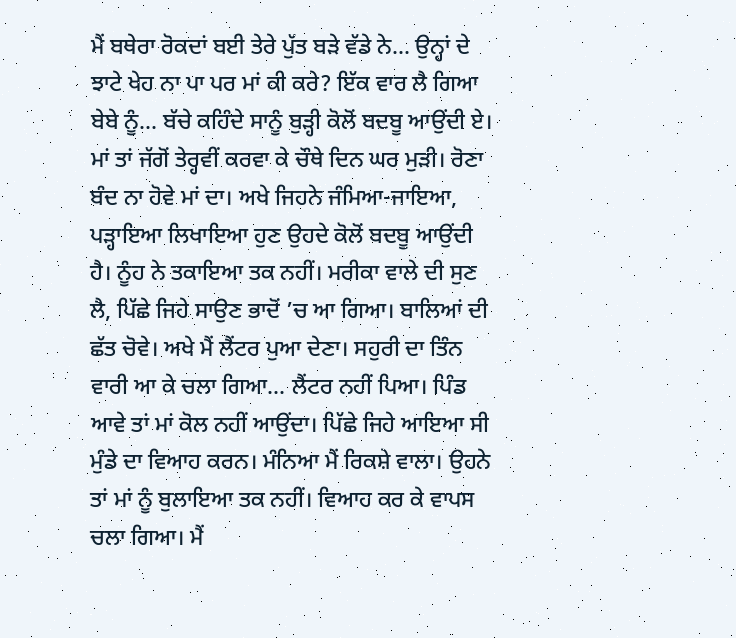ਮੈਂ ਬਥੇਰਾ ਰੋਕਦਾਂ ਬਈ ਤੇਰੇ ਪੁੱਤ ਬੜੇ ਵੱਡੇ ਨੇ… ਉਨ੍ਹਾਂ ਦੇ ਝਾਟੇ ਖੇਹ ਨਾ ਪਾ ਪਰ ਮਾਂ ਕੀ ਕਰੇ? ਇੱਕ ਵਾਰ ਲੈ ਗਿਆ ਬੇਬੇ ਨੂੰ… ਬੱਚੇ ਕਹਿੰਦੇ ਸਾਨੂੰ ਬੁੜ੍ਹੀ ਕੋਲੋਂ ਬਦਬੂ ਆਉਂਦੀ ਏ। ਮਾਂ ਤਾਂ ਜੱਗੋਂ ਤੇਰ੍ਹਵੀਂ ਕਰਵਾ ਕੇ ਚੌਥੇ ਦਿਨ ਘਰ ਮੁੜੀ। ਰੋਣਾ ਬੰਦ ਨਾ ਹੋਵੇ ਮਾਂ ਦਾ। ਅਖੇ ਜਿਹਨੇ ਜੰਮਿਆ-ਜਾਇਆ, ਪੜ੍ਹਾਇਆ ਲਿਖਾਇਆ ਹੁਣ ਉਹਦੇ ਕੋਲੋਂ ਬਦਬੂ ਆਉਂਦੀ ਹੈ। ਨੂੰਹ ਨੇ ਤਕਾਇਆ ਤਕ ਨਹੀਂ। ਮਰੀਕਾ ਵਾਲੇ ਦੀ ਸੁਣ ਲੈ, ਪਿੱਛੇ ਜਿਹੇ ਸਾਉਣ ਭਾਦੋਂ ’ਚ ਆ ਗਿਆ। ਬਾਲਿਆਂ ਦੀ ਛੱਤ ਚੋਵੇ। ਅਖੇ ਮੈਂ ਲੈਂਟਰ ਪੁਆ ਦੇਣਾ। ਸਹੁਰੀ ਦਾ ਤਿੰਨ ਵਾਰੀ ਆ ਕੇ ਚਲਾ ਗਿਆ… ਲੈਂਟਰ ਨਹੀਂ ਪਿਆ। ਪਿੰਡ ਆਵੇ ਤਾਂ ਮਾਂ ਕੋਲ ਨਹੀਂ ਆਉਂਦਾ। ਪਿੱਛੇ ਜਿਹੇ ਆਇਆ ਸੀ ਮੁੰਡੇ ਦਾ ਵਿਆਹ ਕਰਨ। ਮੰਨਿਆ ਮੈਂ ਰਿਕਸ਼ੇ ਵਾਲਾ। ਉਹਨੇ ਤਾਂ ਮਾਂ ਨੂੰ ਬੁਲਾਇਆ ਤਕ ਨਹੀਂ। ਵਿਆਹ ਕਰ ਕੇ ਵਾਪਸ ਚਲਾ ਗਿਆ। ਮੈਂ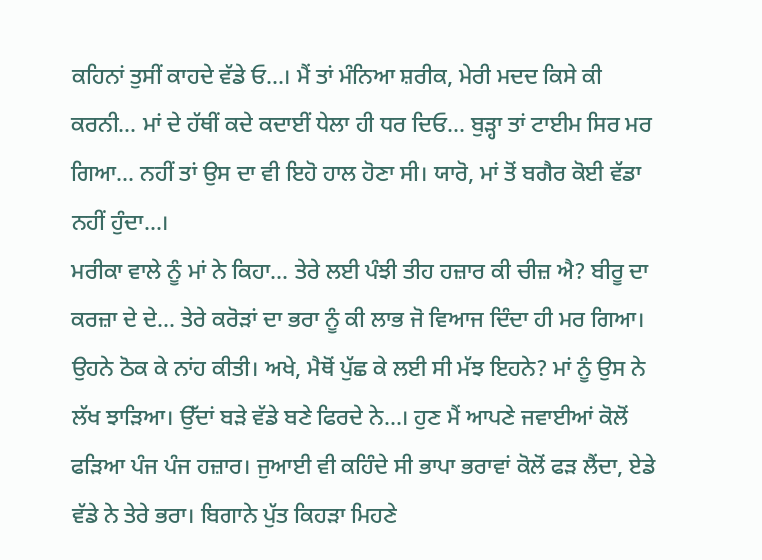ਕਹਿਨਾਂ ਤੁਸੀਂ ਕਾਹਦੇ ਵੱਡੇ ਓ…। ਮੈਂ ਤਾਂ ਮੰਨਿਆ ਸ਼ਰੀਕ, ਮੇਰੀ ਮਦਦ ਕਿਸੇ ਕੀ ਕਰਨੀ… ਮਾਂ ਦੇ ਹੱਥੀਂ ਕਦੇ ਕਦਾਈਂ ਧੇਲਾ ਹੀ ਧਰ ਦਿਓ… ਬੁੜ੍ਹਾ ਤਾਂ ਟਾਈਮ ਸਿਰ ਮਰ ਗਿਆ… ਨਹੀਂ ਤਾਂ ਉਸ ਦਾ ਵੀ ਇਹੋ ਹਾਲ ਹੋਣਾ ਸੀ। ਯਾਰੋ, ਮਾਂ ਤੋਂ ਬਗੈਰ ਕੋਈ ਵੱਡਾ ਨਹੀਂ ਹੁੰਦਾ…।
ਮਰੀਕਾ ਵਾਲੇ ਨੂੰ ਮਾਂ ਨੇ ਕਿਹਾ… ਤੇਰੇ ਲਈ ਪੰਝੀ ਤੀਹ ਹਜ਼ਾਰ ਕੀ ਚੀਜ਼ ਐ? ਬੀਰੂ ਦਾ ਕਰਜ਼ਾ ਦੇ ਦੇ… ਤੇਰੇ ਕਰੋੜਾਂ ਦਾ ਭਰਾ ਨੂੰ ਕੀ ਲਾਭ ਜੋ ਵਿਆਜ ਦਿੰਦਾ ਹੀ ਮਰ ਗਿਆ। ਉਹਨੇ ਠੋਕ ਕੇ ਨਾਂਹ ਕੀਤੀ। ਅਖੇ, ਮੈਥੋਂ ਪੁੱਛ ਕੇ ਲਈ ਸੀ ਮੱਝ ਇਹਨੇ? ਮਾਂ ਨੂੰ ਉਸ ਨੇ ਲੱਖ ਝਾੜਿਆ। ਉੱਦਾਂ ਬੜੇ ਵੱਡੇ ਬਣੇ ਫਿਰਦੇ ਨੇ…। ਹੁਣ ਮੈਂ ਆਪਣੇ ਜਵਾਈਆਂ ਕੋਲੋਂ ਫੜਿਆ ਪੰਜ ਪੰਜ ਹਜ਼ਾਰ। ਜੁਆਈ ਵੀ ਕਹਿੰਦੇ ਸੀ ਭਾਪਾ ਭਰਾਵਾਂ ਕੋਲੋਂ ਫੜ ਲੈਂਦਾ, ਏਡੇ ਵੱਡੇ ਨੇ ਤੇਰੇ ਭਰਾ। ਬਿਗਾਨੇ ਪੁੱਤ ਕਿਹੜਾ ਮਿਹਣੇ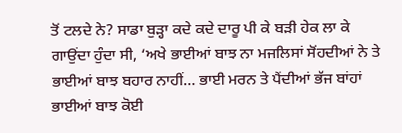ਤੋਂ ਟਲਦੇ ਨੇ? ਸਾਡਾ ਬੁੜ੍ਹਾ ਕਦੇ ਕਦੇ ਦਾਰੂ ਪੀ ਕੇ ਬੜੀ ਹੇਕ ਲਾ ਕੇ ਗਾਉਂਦਾ ਹੁੰਦਾ ਸੀ, ‘ਅਖੇ ਭਾਈਆਂ ਬਾਝ ਨਾ ਮਜਲਿਸਾਂ ਸੋਂਹਦੀਆਂ ਨੇ ਤੇ ਭਾਈਆਂ ਬਾਝ ਬਹਾਰ ਨਾਹੀਂ… ਭਾਈ ਮਰਨ ਤੇ ਪੈਂਦੀਆਂ ਭੱਜ ਬਾਂਹਾਂ ਭਾਈਆਂ ਬਾਝ ਕੋਈ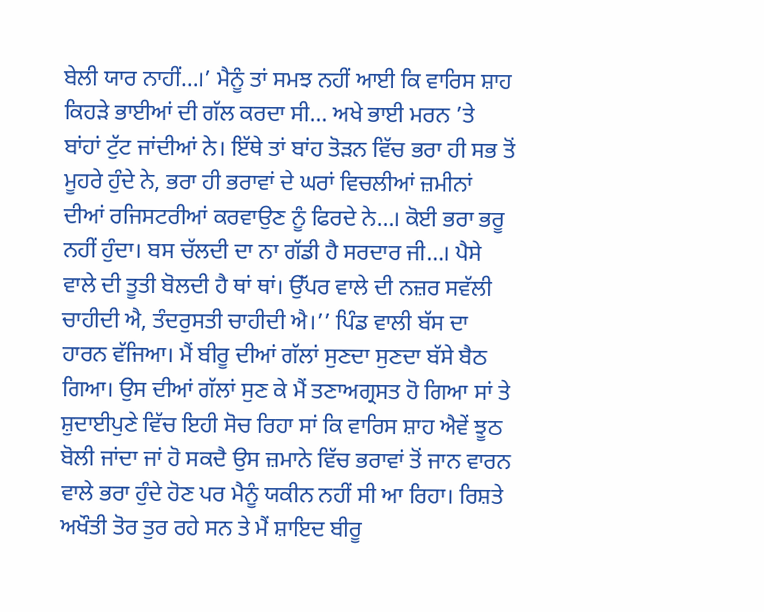ਬੇਲੀ ਯਾਰ ਨਾਹੀਂ…।’ ਮੈਨੂੰ ਤਾਂ ਸਮਝ ਨਹੀਂ ਆਈ ਕਿ ਵਾਰਿਸ ਸ਼ਾਹ ਕਿਹੜੇ ਭਾਈਆਂ ਦੀ ਗੱਲ ਕਰਦਾ ਸੀ… ਅਖੇ ਭਾਈ ਮਰਨ ’ਤੇ ਬਾਂਹਾਂ ਟੁੱਟ ਜਾਂਦੀਆਂ ਨੇ। ਇੱਥੇ ਤਾਂ ਬਾਂਹ ਤੋੜਨ ਵਿੱਚ ਭਰਾ ਹੀ ਸਭ ਤੋਂ ਮੂਹਰੇ ਹੁੰਦੇ ਨੇ, ਭਰਾ ਹੀ ਭਰਾਵਾਂ ਦੇ ਘਰਾਂ ਵਿਚਲੀਆਂ ਜ਼ਮੀਨਾਂ ਦੀਆਂ ਰਜਿਸਟਰੀਆਂ ਕਰਵਾਉਣ ਨੂੰ ਫਿਰਦੇ ਨੇ…। ਕੋਈ ਭਰਾ ਭਰੂ ਨਹੀਂ ਹੁੰਦਾ। ਬਸ ਚੱਲਦੀ ਦਾ ਨਾ ਗੱਡੀ ਹੈ ਸਰਦਾਰ ਜੀ…। ਪੈਸੇ ਵਾਲੇ ਦੀ ਤੂਤੀ ਬੋਲਦੀ ਹੈ ਥਾਂ ਥਾਂ। ਉੱਪਰ ਵਾਲੇ ਦੀ ਨਜ਼ਰ ਸਵੱਲੀ ਚਾਹੀਦੀ ਐ, ਤੰਦਰੁਸਤੀ ਚਾਹੀਦੀ ਐ।’’ ਪਿੰਡ ਵਾਲੀ ਬੱਸ ਦਾ ਹਾਰਨ ਵੱਜਿਆ। ਮੈਂ ਬੀਰੂ ਦੀਆਂ ਗੱਲਾਂ ਸੁਣਦਾ ਸੁਣਦਾ ਬੱਸੇ ਬੈਠ ਗਿਆ। ਉਸ ਦੀਆਂ ਗੱਲਾਂ ਸੁਣ ਕੇ ਮੈਂ ਤਣਾਅਗ੍ਰਸਤ ਹੋ ਗਿਆ ਸਾਂ ਤੇ ਸ਼ੁਦਾਈਪੁਣੇ ਵਿੱਚ ਇਹੀ ਸੋਚ ਰਿਹਾ ਸਾਂ ਕਿ ਵਾਰਿਸ ਸ਼ਾਹ ਐਵੇਂ ਝੂਠ ਬੋਲੀ ਜਾਂਦਾ ਜਾਂ ਹੋ ਸਕਦੈ ਉਸ ਜ਼ਮਾਨੇ ਵਿੱਚ ਭਰਾਵਾਂ ਤੋਂ ਜਾਨ ਵਾਰਨ ਵਾਲੇ ਭਰਾ ਹੁੰਦੇ ਹੋਣ ਪਰ ਮੈਨੂੰ ਯਕੀਨ ਨਹੀਂ ਸੀ ਆ ਰਿਹਾ। ਰਿਸ਼ਤੇ ਅਖੌਤੀ ਤੋਰ ਤੁਰ ਰਹੇ ਸਨ ਤੇ ਮੈਂ ਸ਼ਾਇਦ ਬੀਰੂ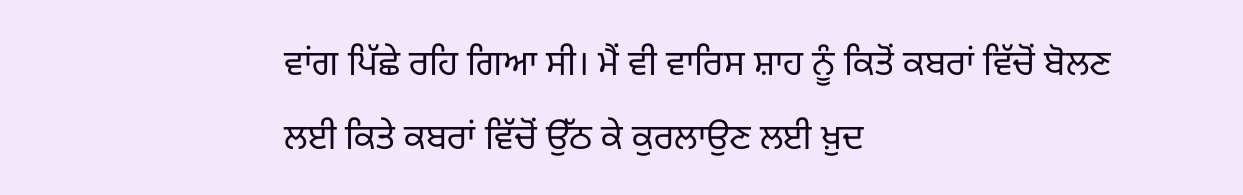ਵਾਂਗ ਪਿੱਛੇ ਰਹਿ ਗਿਆ ਸੀ। ਮੈਂ ਵੀ ਵਾਰਿਸ ਸ਼ਾਹ ਨੂੰ ਕਿਤੋਂ ਕਬਰਾਂ ਵਿੱਚੋਂ ਬੋਲਣ ਲਈ ਕਿਤੇ ਕਬਰਾਂ ਵਿੱਚੋਂ ਉੱਠ ਕੇ ਕੁਰਲਾਉਣ ਲਈ ਖ਼ੁਦ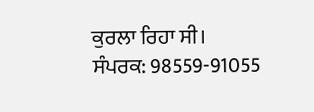ਕੁਰਲਾ ਰਿਹਾ ਸੀ।
ਸੰਪਰਕ: 98559-91055